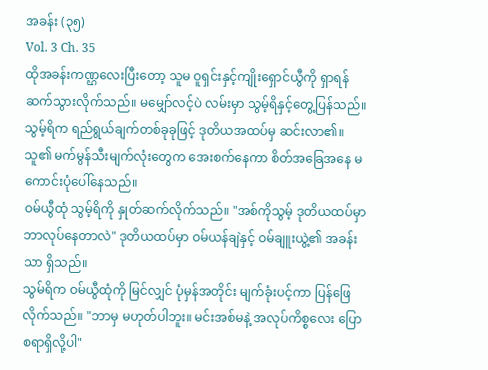အခန်း (၃၅)
Vol. 3 Ch. 35
ထိုအခန်းကဏ္ဌလေးပြီးတော့ သူမ ဝူရှင်းနှင့်ကျိုးရှောင်ယွီကို ရှာရန် ဆက်သွားလိုက်သည်။ မမျှော်လင့်ပဲ လမ်းမှာ သွမ့်ရိနှင့်တွေ့ပြန်သည်။
သွမ့်ရိက ရည်ရွယ်ချက်တစ်ခုခုဖြင့် ဒုတိယအထပ်မှ ဆင်းလာ၏။ သူ၏ မက်မွန်သီးမျက်လုံးတွေက အေးစက်နေကာ စိတ်အခြေအနေ မကောင်းပုံပေါ်နေသည်။
ဝမ်ယွီထုံ သွမ့်ရိကို နှုတ်ဆက်လိုက်သည်။ "အစ်ကိုသွမ့် ဒုတိယထပ်မှာ ဘာလုပ်နေတာလဲ" ဒုတိယထပ်မှာ ဝမ်ယန်ချဲနှင့် ဝမ်ချူးယွဲ့၏ အခန်းသာ ရှိသည်။
သွမ်ရိက ဝမ်ယွီထုံကို မြင်လျှင် ပုံမှန်အတိုင်း မျက်ခုံးပင့်ကာ ပြန်ဖြေလိုက်သည်။ "ဘာမှ မဟုတ်ပါဘူး။ မင်းအစ်မနဲ့ အလုပ်ကိစ္စလေး ပြောစရာရှိလို့ပါ"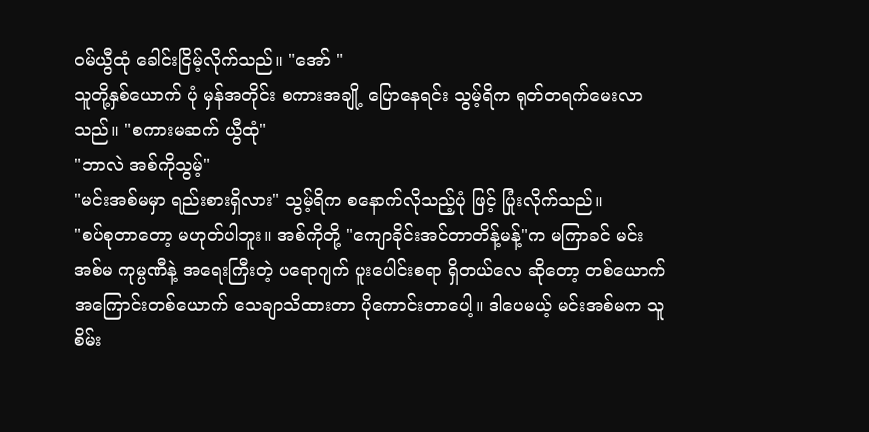ဝမ်ယွီထုံ ခေါင်းငြိမ့်လိုက်သည်။ "အော် "
သူတို့နှစ်ယောက် ပုံ မှန်အတိုင်း စကားအချို့ ပြောနေရင်း သွမ့်ရိက ရုတ်တရက်မေးလာသည်။ "စကားမဆက် ယွီထုံ"
"ဘာလဲ အစ်ကိုသွမ့်"
"မင်းအစ်မမှာ ရည်းစားရှိလား" သွမ့်ရိက စနောက်လိုသည့်ပုံ ဖြင့် ပြုံးလိုက်သည်။
"စပ်စုတာတော့ မဟုတ်ပါဘူး။ အစ်ကိုတို့ "ကျောခိုင်းအင်တာတိန့်မန့်"က မကြာခင် မင်း အစ်မ ကုမ္ပဏီနဲ့ အရေးကြီးတဲ့ ပရောဂျက် ပူးပေါင်းစရာ ရှိတယ်လေ ဆိုတော့ တစ်ယောက်အကြောင်းတစ်ယောက် သေချာသိထားတာ ပိုကောင်းတာပေါ့။ ဒါပေမယ့် မင်းအစ်မက သူစိမ်း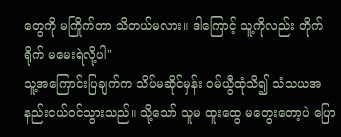တွေကို မကြိုက်တာ သိတယ်မလား။ ဒါကြောင့် သူ့ကိုလည်း တိုက်ရိုက် မမေးရဲလို့ပါ"
သူ့အကြောင်းပြချက်က သိပ်မဆိုင်မှန်း ဝမ်ယွီထုံသိ၍ သံသယအနည်းငယ်ဝင်သွားသည်။ သို့သော် သူမ ထူးထွေ မတွေးတော့ပဲ ပြော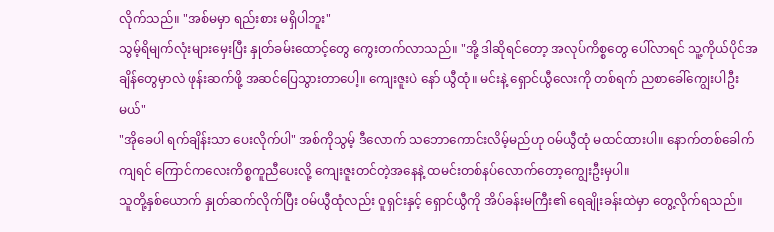လိုက်သည်။ "အစ်မမှာ ရည်းစား မရှိပါဘူး"
သွမ့်ရိမျက်လုံးများမှေးပြီး နှုတ်ခမ်းထောင့်တွေ ကွေးတက်လာသည်။ "အို့ ဒါဆိုရင်တော့ အလုပ်ကိစ္စတွေ ပေါ်လာရင် သူ့ကိုယ်ပိုင်အချိန်တွေမှာလဲ ဖုန်းဆက်ဖို့ အဆင်ပြေသွားတာပေါ့။ ကျေးဇူးပဲ နော် ယွီထုံ။ မင်းနဲ့ ရှောင်ယွီလေးကို တစ်ရက် ညစာခေါ်ကျွေးပါဦးမယ်"
"အိုခေပါ ရက်ချိန်းသာ ပေးလိုက်ပါ" အစ်ကိုသွမ့် ဒီလောက် သဘောကောင်းလိမ့်မည်ဟု ဝမ်ယွီထုံ မထင်ထားပါ။ နောက်တစ်ခေါက်ကျရင် ကြောင်ကလေးကိစ္စကူညီပေးလို့ ကျေးဇူးတင်တဲ့အနေနဲ့ ထမင်းတစ်နပ်လောက်တော့ကျွေးဦးမှပါ။
သူတို့နှစ်ယောက် နှုတ်ဆက်လိုက်ပြီး ဝမ်ယွီထုံလည်း ဝူရှင်းနှင့် ရှောင်ယွီကို အိပ်ခန်းမကြီး၏ ရေချိုးခန်းထဲမှာ တွေ့လိုက်ရသည်။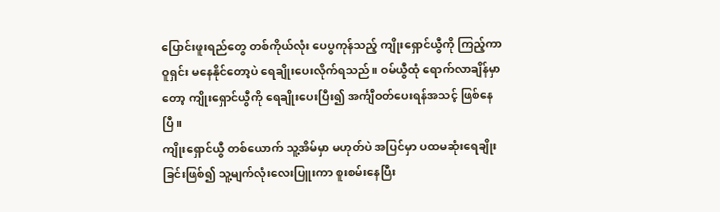ပြောင်းဖူးရည်တွေ တစ်ကိုယ်လုံး ပေပွကုန်သည့် ကျိုးရှောင်ယွီကို ကြည့်ကာ ဝူရှင်း မနေနိုင်တော့ပဲ ရေချိုးပေးလိုက်ရသည်။ ဝမ်ယွီထုံ ရောက်လာချိန်မှာတော့ ကျိုးရှောင်ယွီကို ရေချိုးပေးပြီး၍ အင်္ကျီဝတ်ပေးရန်အသင့် ဖြစ်နေပြီ။
ကျိုးရှောင်ယွီ တစ်ယောက် သူ့အိမ်မှာ မဟုတ်ပဲ အပြင်မှာ ပထမဆုံးရေချိုးခြင်းဖြစ်၍ သူ့မျက်လုံးလေးပြူးကာ စူးစမ်းနေပြီး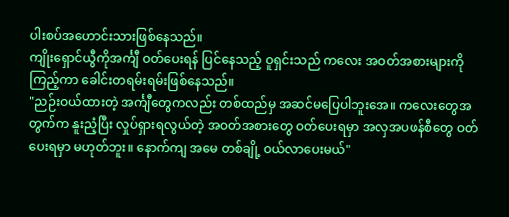ပါးစပ်အဟောင်းသားဖြစ်နေသည်။
ကျိုးရှောင်ယွီကိုအင်္ကျီ ဝတ်ပေးရန် ပြင်နေသည့် ဝူရှင်းသည် ကလေး အဝတ်အစားများကို ကြည့်ကာ ခေါင်းတရမ်းရမ်းဖြစ်နေသည်။
"ညဉ်းဝယ်ထားတဲ့ အင်္ကျီတွေကလည်း တစ်ထည်မှ အဆင်မပြေပါဘူးအေ။ ကလေးတွေအတွက်က နူးညံ့ပြီး လှုပ်ရှားရလွယ်တဲ့ အဝတ်အစားတွေ ဝတ်ပေးရမှာ အလှအပဖန်စီတွေ ဝတ်ပေးရမှာ မဟုတ်ဘူး။ နောက်ကျ အမေ တစ်ချို့ ဝယ်လာပေးမယ်"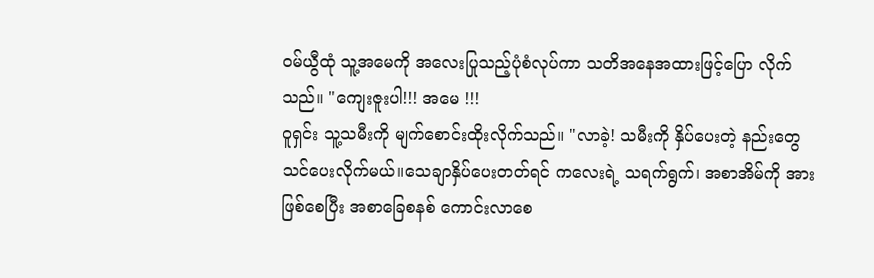ဝမ်ယွီထုံ သူ့အမေကို အလေးပြုသည့်ပုံစံလုပ်ကာ သတိအနေအထားဖြင့်ပြော လိုက်သည်။ "ကျေးဇူးပါ!!! အမေ !!!
ဝူရှင်း သူ့သမီးကို မျက်စောင်းထိုးလိုက်သည်။ "လာခဲ့! သမီးကို နှိပ်ပေးတဲ့ နည်းတွေ သင်ပေးလိုက်မယ်။သေချာနှိပ်ပေးတတ်ရင် ကလေးရဲ့ သရက်ရွက်၊ အစာအိမ်ကို အားဖြစ်စေပြီး အစာခြေစနစ် ကောင်းလာစေ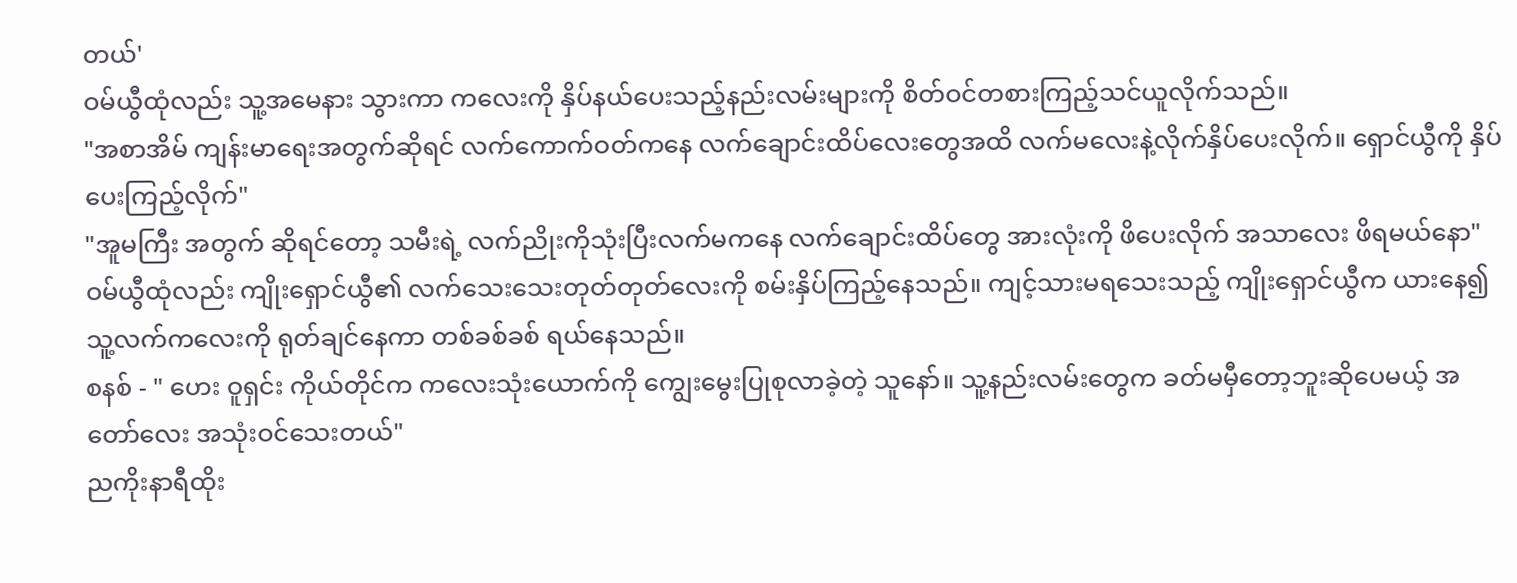တယ်'
ဝမ်ယွီထုံလည်း သူ့အမေနား သွားကာ ကလေးကို နှိပ်နယ်ပေးသည့်နည်းလမ်းများကို စိတ်ဝင်တစားကြည့်သင်ယူလိုက်သည်။
"အစာအိမ် ကျန်းမာရေးအတွက်ဆိုရင် လက်ကောက်ဝတ်ကနေ လက်ချောင်းထိပ်လေးတွေအထိ လက်မလေးနဲ့လိုက်နှိပ်ပေးလိုက်။ ရှောင်ယွီကို နှိပ်ပေးကြည့်လိုက်"
"အူမကြီး အတွက် ဆိုရင်တော့ သမီးရဲ့ လက်ညိုးကိုသုံးပြီးလက်မကနေ လက်ချောင်းထိပ်တွေ အားလုံးကို ဖိပေးလိုက် အသာလေး ဖိရမယ်နော"
ဝမ်ယွီထုံလည်း ကျိုးရှောင်ယွီ၏ လက်သေးသေးတုတ်တုတ်လေးကို စမ်းနှိပ်ကြည့်နေသည်။ ကျင့်သားမရသေးသည့် ကျိုးရှောင်ယွီက ယားနေ၍ သူ့လက်ကလေးကို ရုတ်ချင်နေကာ တစ်ခစ်ခစ် ရယ်နေသည်။
စနစ် - " ဟေး ဝူရှင်း ကိုယ်တိုင်က ကလေးသုံးယောက်ကို ကျွေးမွေးပြုစုလာခဲ့တဲ့ သူနော်။ သူ့နည်းလမ်းတွေက ခတ်မမှီတော့ဘူးဆိုပေမယ့် အတော်လေး အသုံးဝင်သေးတယ်"
ညကိုးနာရီထိုး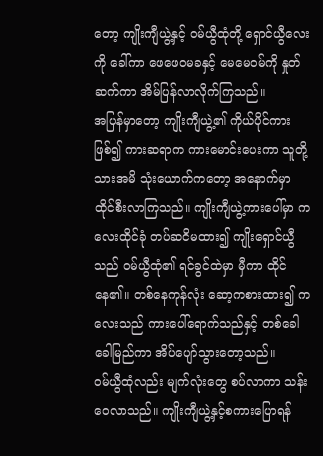တော့ ကျိုးကျီယွဲ့နှင့် ဝမ်ယွီထုံတို့ ရှောင်ယွီလေးကို ခေါ်ကာ ဖေဖေဝမခနှင့် မေမေဝမ်ကို နှုတ်ဆက်ကာ အိမ်ပြန်လာလိုက်ကြသည်။
အပြန်မှာတော့ ကျိုးကျီယွဲ့၏ ကိုယ်ပိုင်ကားဖြစ်၍ ကားဆရာက ကားမောင်းပေးကာ သူတို့သားအမိ သုံးယောက်ကတော့ အနောက်မှာ ထိုင်စီးလာကြသည်။ ကျိုးကျီယွဲ့ကားပေါ်မှာ ကလေးထိုင်ခုံ တပ်ဆငိမထား၍ ကျိုးရှောင်ယွီသည် ဝမ်ယွီထုံ၏ ရင်ခွင်ထဲမှာ မှီကာ ထိုင်နေ၏။ တစ်နေကုန်လုံး ဆော့ကစားထား၍ ကလေးသည် ကားပေါ်ရောက်သည်နှင့် တစ်ခေါခေါမြည်ကာ အိပ်ပျော်သွားတော့သည်။
ဝမ်ယွီထုံလည်း မျက်လုံးတွေ စပ်လာကာ သန်းဝေလာသည်။ ကျိုးကျီယွဲ့နှင့်စကားပြောရန်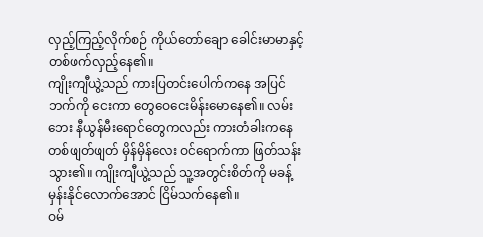လှည့်ကြည့်လိုက်စဉ် ကိုယ်တော်ချော ခေါင်းမာမာနှင့်တစ်ဖက်လှည့်နေ၏။
ကျိုးကျီယွဲ့သည် ကားပြတင်းပေါက်ကနေ အပြင်ဘက်ကို ငေးကာ တွေဝေငေးမိန်းမောနေ၏။ လမ်းဘေး နီယွန်မီးရောင်တွေကလည်း ကားတံခါးကနေ တစ်ဖျတ်ဖျတ် မှိန်မှိန်လေး ဝင်ရောက်ကာ ဖြတ်သန်းသွား၏။ ကျိုးကျီယွဲ့သည် သူ့အတွင်းစိတ်ကို မခန့်မှန်းနိုင်လောက်အောင် ငြိမ်သက်နေ၏။
ဝမ်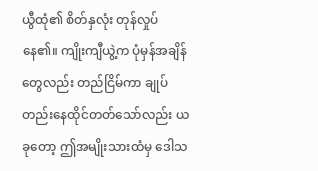ယွီထုံ၏ စိတ်နှလုံး တုန်လှုပ်နေ၏။ ကျိုးကျီယွဲ့က ပုံမှန်အချိန်တွေလည်း တည်ငြိမ်ကာ ချုပ်တည်းနေထိုင်တတ်သော်လည်း ယခုတော့ ဤအမျိုးသားထံမှ ဒေါသ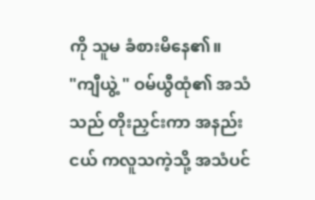ကို သူမ ခံစားမိနေ၏။
"ကျီယွဲ့ " ဝမ်ယွီထုံ၏ အသံသည် တိုးညှင်းကာ အနည်းငယ် ကလူသကဲ့သို့ အသံပင်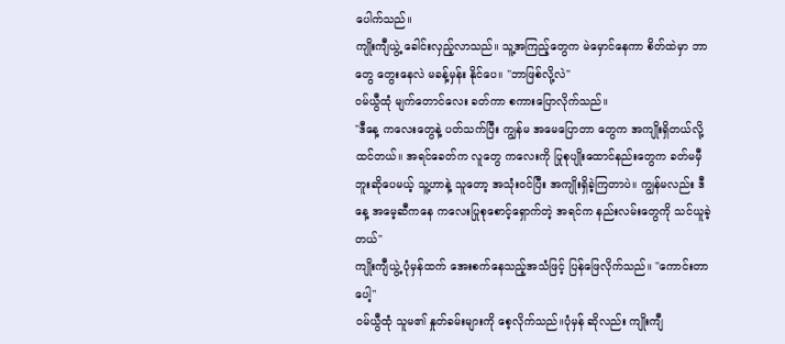ပေါက်သည်။
ကျိုးကျီယွဲ့ ခေါင်းလှည့်လာသည်။ သူ့အကြည့်တွေက မဲမှောင်နေကာ စိတ်ထဲမှာ ဘာတွေ တွေးနေလဲ မခန့်မှန်း နိုင်ပေ။ "ဘာဖြစ်လို့လဲ"
ဝမ်ယွီထုံ မျက်တောင်လေး ခတ်ကာ စကားပြောလိုက်သည်။
"ဒီနေ့ ကလေးတွေနဲ့ ပတ်သက်ပြီး ကျွန်မ အမေပြောတာ တွေက အကျိုးရှိတယ်လို့ ထင်တယ်။ အရင်ခေတ်က လူတွေ ကလေးကို ပြုစုပျိုးထောင်နည်းတွေက ခတ်မမှီဘူးဆိုပေမယ့် သူ့ဟာနဲ့ သူတော့ အသုံးဝင်ပြီး အကျိုးရှိခဲ့ကြတာပဲ။ ကျွန်မလည်း ဒီနေ့ အမေ့ဆီကနေ ကလေးပြုစုစောင့်ရှောက်တဲ့ အရင်က နည်းလမ်းတွေကို သင်ယူခဲ့တယ်"
ကျိုးကျီယွဲ့ ပုံမှန်ထက် အေးစက်နေသည့်အသံဖြင့် ပြန်ဖြေလိုက်သည်။ "ကောင်းတာပေါ့"
ဝမ်ယွီထုံ သူမ၏ နှုတ်ခမ်းများကို စေ့လိုက်သည်။ပုံမှန် ဆိုလည်း ကျိုးကျီ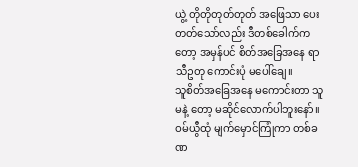ယွဲ့ တိုတိုတုတ်တုတ် အဖြေသာ ပေးတတ်သော်လည်း ဒီတစ်ခေါက်ကတော့ အမှန်ပင် စိတ်အခြေအနေ ရာသီဥတု ကောင်းပုံ မပေါ်ချေ။
သူစိတ်အခြေအနေ မကောင်းတာ သူမနဲ့ တော့ မဆိုင်လောက်ပါဘူးနော်။
ဝမ်ယွီထုံ မျက်မှောင်ကြုံကာ တစ်ခဏ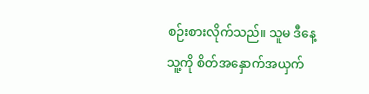စဉ်းစားလိုက်သည်။ သူမ ဒီနေ့ သူ့ကို စိတ်အနှောက်အယှက်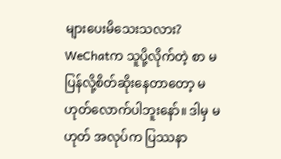များပေးမိသေးသလား? WeChatက သူပို့လိုက်တဲ့ စာ မပြန်လို့စိတ်ဆိုးနေတာတော့ မဟုတ်လောက်ပါဘူးနော်။ ဒါမှ မဟုတ် အလုပ်က ပြဿနာ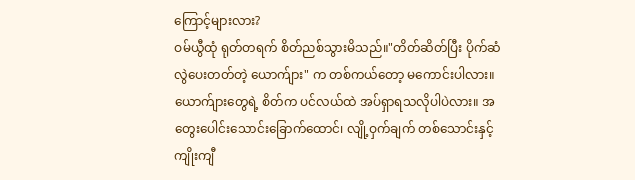ကြောင့်များလား?
ဝမ်ယွီထုံ ရုတ်တရက် စိတ်ညစ်သွားမိသည်။"တိတ်ဆိတ်ပြီး ပိုက်ဆံလွဲပေးတတ်တဲ့ ယောက်ျား" က တစ်ကယ်တော့ မကောင်းပါလား။
ယောက်ျားတွေရဲ့ စိတ်က ပင်လယ်ထဲ အပ်ရှာရသလိုပါပဲလား။ အတွေးပေါင်းသောင်းခြောက်ထောင်၊ လျို့ဝှက်ချက် တစ်သောင်းနှင့် ကျိုးကျီ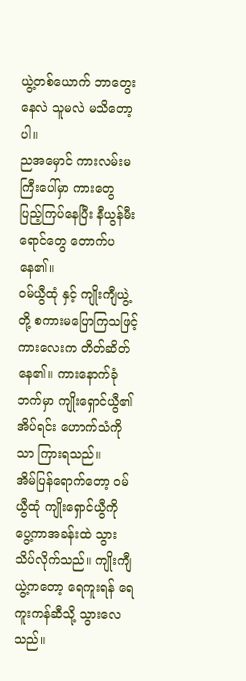ယွဲ့တစ်ယောက် ဘာတွေးနေလဲ သူမလဲ မသိတော့ပါ။
ညအမှောင် ကားလမ်းမကြီးပေါ်မှာ ကားတွေ ပြည့်ကြပ်နေပြီး နီယွန်မီးရောင်တွေ တောက်ပနေ၏။
ဝမ်ယွီထုံ နှင့် ကျိုးကျီယွဲ့တို့ စကားမပြောကြသဖြင့် ကားလေးက တိတ်ဆိတ်နေ၏။ ကားနောက်ခုံ ဘက်မှာ ကျိုးရှောင်ယွီ၏ အိပ်ရင်း ဟောက်သံကိုသာ ကြားရသည်။
အိမ်ပြန်ရောက်တော့ ဝမ်ယွီထုံ ကျိုးရှောင်ယွီကို ပွေ့ကာအခန်းထဲ သွားသိပ်လိုက်သည်။ ကျိုးကျီယွဲ့ကတော့ ရေကူးရန် ရေကူးကန်ဆီသို့ သွားလေသည်။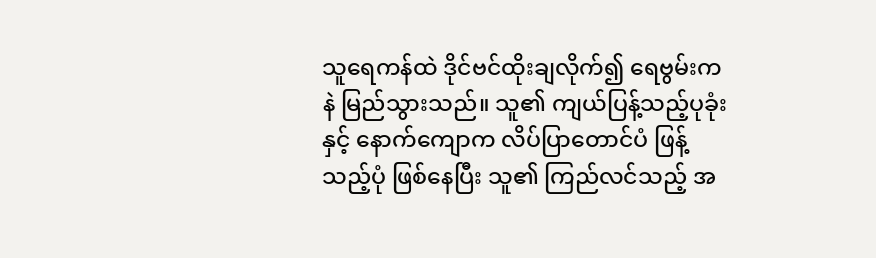သူရေကန်ထဲ ဒိုင်ဗင်ထိုးချလိုက်၍ ရေဗွမ်းကနဲ မြည်သွားသည်။ သူ၏ ကျယ်ပြန့်သည့်ပုခုံးနှင့် နောက်ကျောက လိပ်ပြာတောင်ပံ ဖြန့်သည့်ပုံ ဖြစ်နေပြီး သူ၏ ကြည်လင်သည့် အ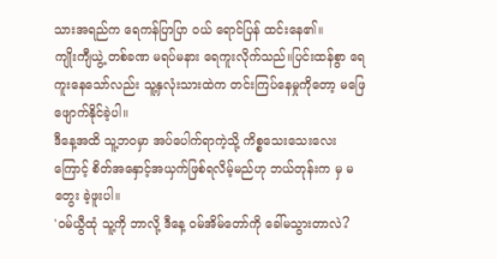သားအရည်က ရေကန်ပြာပြာ ဝယ် ရောင်ပြန် ထင်းနေ၏။
ကျိုးကျီယွဲ့ တစ်ခဏ မရပ်မနား ရေကူးလိုက်သည်။ပြင်းထန်စွာ ရေကူးနေသော်လည်း သူ့နှလုံးသားထဲက တင်းကြပ်နေမှုကိုတော့ မဖြေဖျောက်နိုင်ခဲ့ပါ။
ဒီနေ့အထိ သူ့ဘဝမှာ အပ်ပေါက်ရာကဲ့သို့ ကိစ္စသေးသေးလေးကြောင့် စိတ်အနှောင့်အယှက်ဖြစ်ရလိမ့်မည်ဟု ဘယ်တုန်းက မှ မတွေး ခဲ့ဖူးပါ။
'ဝမ်ယွီထုံ သူ့ကို ဘာလို့ ဒီနေ့ ဝမ်အိမ်တော်ကို ခေါ်မသွားတာလဲ?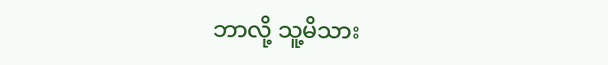ဘာလို့ သူ့မိသား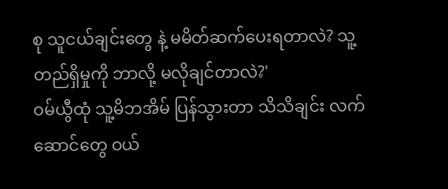စု သူငယ်ချင်းတွေ နဲ့ မမိတ်ဆက်ပေးရတာလဲ? သူ့တည်ရှိမှုကို ဘာလို့ မလိုချင်တာလဲ?'
ဝမ်ယွီထုံ သူ့မိဘအိမ် ပြန်သွားတာ သိသိချင်း လက်ဆောင်တွေ ဝယ်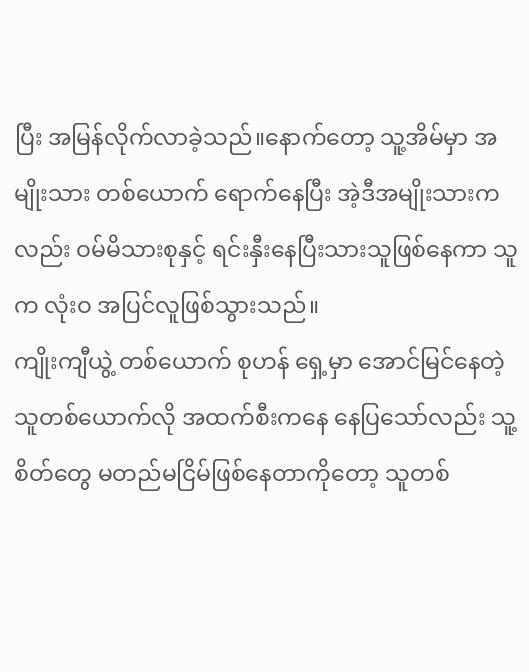ပြီး အမြန်လိုက်လာခဲ့သည်။နောက်တော့ သူ့အိမ်မှာ အမျိုးသား တစ်ယောက် ရောက်နေပြီး အဲ့ဒီအမျိုးသားကလည်း ဝမ်မိသားစုနှင့် ရင်းနှီးနေပြီးသားသူဖြစ်နေကာ သူက လုံးဝ အပြင်လူဖြစ်သွားသည်။
ကျိုးကျီယွဲ့ တစ်ယောက် စုဟန် ရှေ့မှာ အောင်မြင်နေတဲ့ သူတစ်ယောက်လို အထက်စီးကနေ နေပြသော်လည်း သူ့စိတ်တွေ မတည်မငြိမ်ဖြစ်နေတာကိုတော့ သူတစ်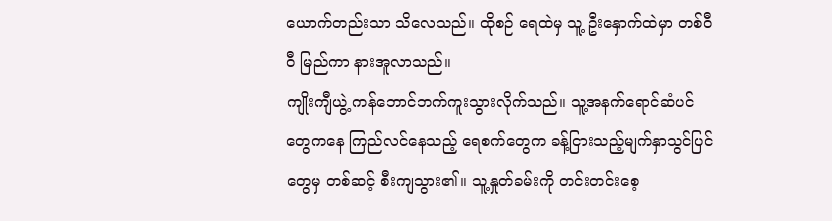ယောက်တည်းသာ သိလေသည်။ ထိုစဉ် ရေထဲမှ သူ့ ဦးနှောက်ထဲမှာ တစ်ဝီဝီ မြည်ကာ နားအူလာသည်။
ကျိုးကျီယွဲ့ ကန်ဘောင်ဘက်ကူးသွားလိုက်သည်။ သူ့အနက်ရောင်ဆံပင်တွေကနေ ကြည်လင်နေသည့် ရေစက်တွေက ခန့်ငြားသည့်မျက်နှာသွင်ပြင်တွေမှ တစ်ဆင့် စီးကျသွား၏။ သူ့နှုတ်ခမ်းကို တင်းတင်းစေ့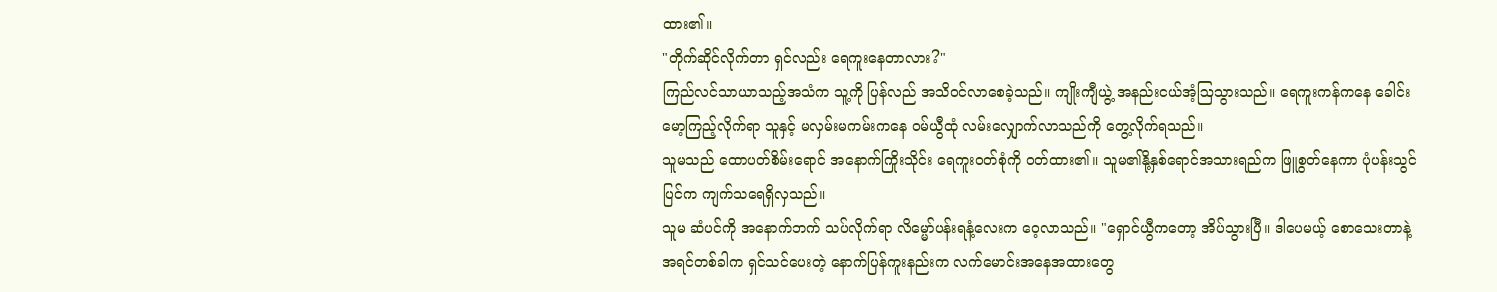ထား၏။
"တိုက်ဆိုင်လိုက်တာ ရှင်လည်း ရေကူးနေတာလား?"
ကြည်လင်သာယာသည့်အသံက သူ့ကို ပြန်လည် အသိဝင်လာစေခဲ့သည်။ ကျိုးကျီယွဲ့ အနည်းငယ်အံ့ဩသွားသည်။ ရေကူးကန်ကနေ ခေါင်းမော့ကြည့်လိုက်ရာ သူနှင့် မလှမ်းမကမ်းကနေ ဝမ်ယွီထုံ လမ်းလျှောက်လာသည်ကို တွေ့လိုက်ရသည်။
သူမသည် ထောပတ်စိမ်းရောင် အနောက်ကြိုးသိုင်း ရေကူးဝတ်စုံကို ဝတ်ထား၏။ သူမ၏နို့နှစ်ရောင်အသားရည်က ဖြူစွတ်နေကာ ပုံပန်းသွင်ပြင်က ကျက်သရေရှိလှသည်။
သူမ ဆံပင်ကို အနောက်ဘက် သပ်လိုက်ရာ လိမ္မော်ပန်းရနံ့လေးက ဝေ့လာသည်။ "ရှောင်ယွီကတော့ အိပ်သွားပြီ။ ဒါပေမယ့် စောသေးတာနဲ့ အရင်တစ်ခါက ရှင်သင်ပေးတဲ့ နောက်ပြန်ကူးနည်းက လက်မောင်းအနေအထားတွေ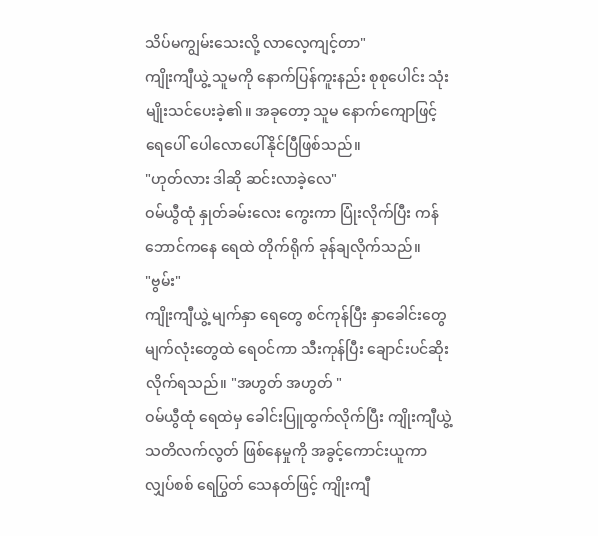သိပ်မကျွမ်းသေးလို့ လာလေ့ကျင့်တာ"
ကျိုးကျီယွဲ့ သူမကို နောက်ပြန်ကူးနည်း စုစုပေါင်း သုံးမျိုးသင်ပေးခဲ့၏။ အခုတော့ သူမ နောက်ကျောဖြင့် ရေပေါ် ပေါလောပေါ်နိုင်ပြီဖြစ်သည်။
"ဟုတ်လား ဒါဆို ဆင်းလာခဲ့လေ"
ဝမ်ယွီထုံ နှုတ်ခမ်းလေး ကွေးကာ ပြုံးလိုက်ပြီး ကန်ဘောင်ကနေ ရေထဲ တိုက်ရိုက် ခုန်ချလိုက်သည်။
"ဗွမ်း"
ကျိုးကျီယွဲ့ မျက်နှာ ရေတွေ စင်ကုန်ပြီး နှာခေါင်းတွေ မျက်လုံးတွေထဲ ရေဝင်ကာ သီးကုန်ပြီး ချောင်းပင်ဆိုးလိုက်ရသည်။ "အဟွတ် အဟွတ် "
ဝမ်ယွီထုံ ရေထဲမှ ခေါင်းပြူထွက်လိုက်ပြီး ကျိုးကျီယွဲ့ သတိလက်လွတ် ဖြစ်နေမှုကို အခွင့်ကောင်းယူကာ လျှပ်စစ် ရေပြွတ် သေနတ်ဖြင့် ကျိုးကျီ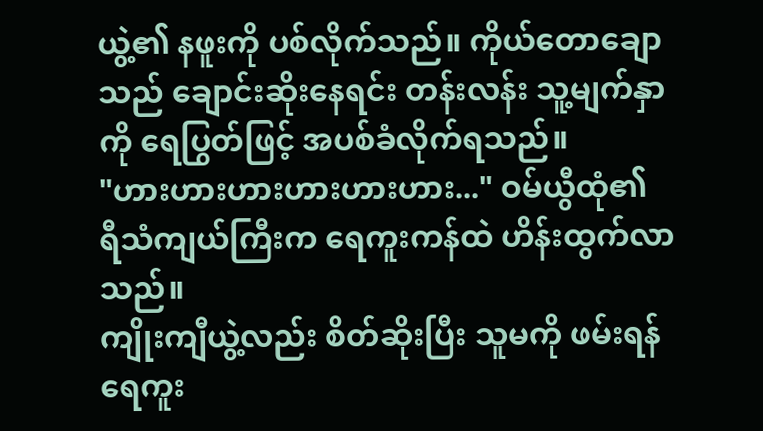ယွဲ့၏ နဖူးကို ပစ်လိုက်သည်။ ကိုယ်တောချောသည် ချောင်းဆိုးနေရင်း တန်းလန်း သူ့မျက်နှာကို ရေပြွတ်ဖြင့် အပစ်ခံလိုက်ရသည်။
"ဟားဟားဟားဟားဟားဟား..." ဝမ်ယွီထုံ၏ ရီသံကျယ်ကြီးက ရေကူးကန်ထဲ ဟိန်းထွက်လာသည်။
ကျိုးကျီယွဲ့လည်း စိတ်ဆိုးပြီး သူမကို ဖမ်းရန် ရေကူး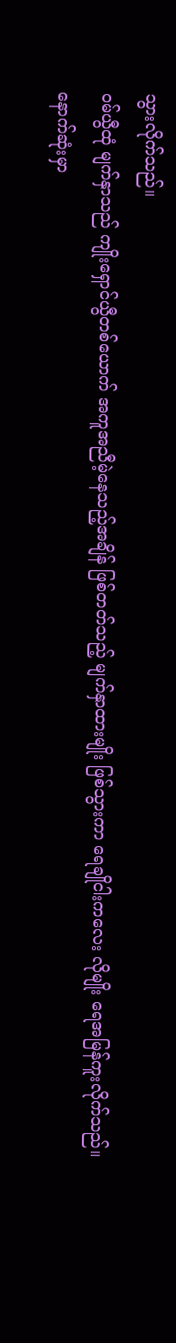သွားလိုက်သည်။
ဝမ်ယွီထုံ မျက်နှာသည် ကျိုးရှောင်ယွီတစ်ယောက် အကူအညီမဲ့နေသည့်အချိန် ဖြစ်တတ်သည့် မျက်နှာထားမျိုး ဖြစ်သွားကာ ရေချိုငါးကလေး လိုမျိုး ရေအမြန်ကူးလိုက်သည်။
နောက်ဆုံးမှာ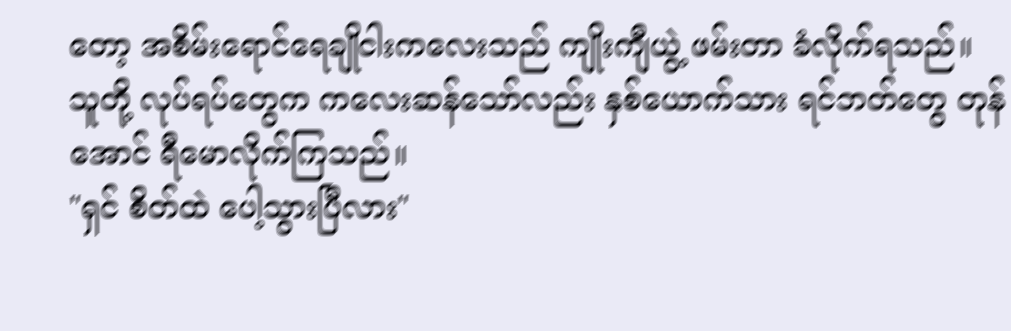တော့ အစိမ်းရောင်ရေချိုငါးကလေးသည် ကျိုးကျီယွဲ့ ဖမ်းတာ ခံလိုက်ရသည်။
သူတို့ လုပ်ရပ်တွေက ကလေးဆန်သော်လည်း နှစ်ယောက်သား ရင်ဘတ်တွေ တုန်အောင် ရီမောလိုက်ကြသည်။
"ရှင် စိတ်ထဲ ပေါ့သွားပြီလား"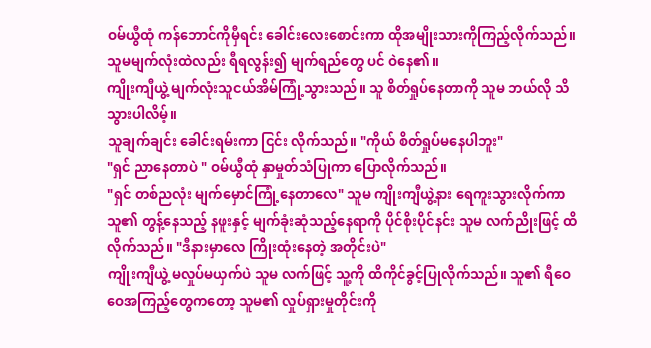ဝမ်ယွီထုံ ကန်ဘောင်ကိုမှီရင်း ခေါင်းလေးစောင်းကာ ထိုအမျိုးသားကိုကြည့်လိုက်သည်။ သူမမျက်လုံးထဲလည်း ရီရလွန်း၍ မျက်ရည်တွေ ပင် ဝဲနေ၏။
ကျိုးကျီယွဲ့ မျက်လုံးသူငယ်အိမ်ကြုံ့သွားသည်။ သူ စိတ်ရှုပ်နေတာကို သူမ ဘယ်လို သိသွားပါလိမ့်။
သူချက်ချင်း ခေါင်းရမ်းကာ ငြင်း လိုက်သည်။ "ကိုယ် စိတ်ရှုပ်မနေပါဘူး"
"ရှင် ညာနေတာပဲ " ဝမ်ယွီထုံ နှာမှုတ်သံပြုကာ ပြောလိုက်သည်။
"ရှင် တစ်ညလုံး မျက်မှောင်ကြုံ့နေတာလေ" သူမ ကျိုးကျီယွဲ့နား ရေကူးသွားလိုက်ကာ သူ၏ တွန့်နေသည့် နဖူးနှင့် မျက်ခုံးဆုံသည့်နေရာကို ပိုင်စိုးပိုင်နင်း သူမ လက်ညိုးဖြင့် ထိလိုက်သည်။ "ဒီနားမှာလေ ကြိုးထုံးနေတဲ့ အတိုင်းပဲ"
ကျိုးကျီယွဲ့ မလှုပ်မယှက်ပဲ သူမ လက်ဖြင့် သူ့ကို ထိကိုင်ခွင့်ပြုလိုက်သည်။ သူ၏ ရီဝေဝေအကြည့်တွေကတော့ သူမ၏ လှုပ်ရှားမှုတိုင်းကို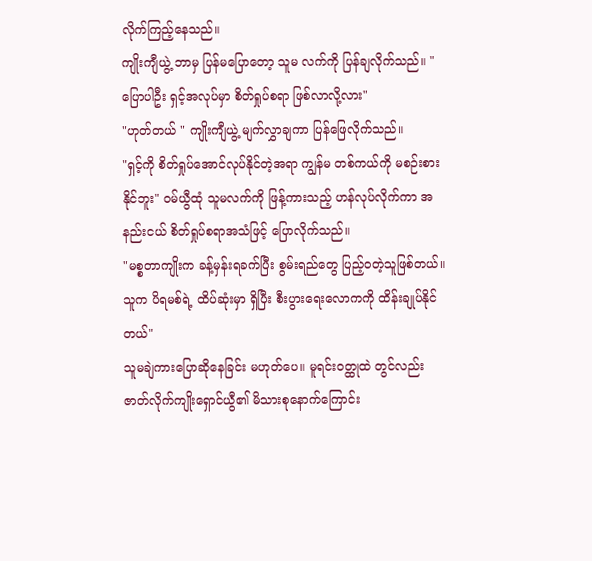လိုက်ကြည့်နေသည်။
ကျိုးကျီယွဲ့ ဘာမှ ပြန်မပြောတော့ သူမ လက်ကို ပြန်ချလိုက်သည်။ "ပြောပါဦး ရှင့်အလုပ်မှာ စိတ်ရှုပ်စရာ ဖြစ်လာလို့လား"
"ဟုတ်တယ် " ကျိုးကျီယွဲ့ မျက်လွှာချကာ ပြန်ဖြေလိုက်သည်။
"ရှင့်ကို စိတ်ရှုပ်အောင်လုပ်နိုင်တဲ့အရာ ကျွန်မ တစ်ကယ်ကို မစဉ်းစားနိုင်ဘူး" ဝမ်ယွီထုံ သူမလက်ကို ဖြန့်ကားသည့် ဟန်လုပ်လိုက်ကာ အနည်းငယ် စိတ်ရှုပ်စရာအသံဖြင့် ပြောလိုက်သည်။
"မစ္စတာကျိုးက ခန့်မှန်းရခက်ပြီး စွမ်းရည်တွေ ပြည့်ဝတဲ့သူဖြစ်တယ်။ သူက ပိရမစ်ရဲ့ ထိပ်ဆုံးမှာ ရှိပြီး စီးပွားရေးလောကကို ထိန်းချုပ်နိုင်တယ်"
သူမချဲကားပြောဆိုနေခြင်း မဟုတ်ပေ။ မူရင်းဝတ္ထုထဲ တွင်လည်း ဇာတ်လိုက်ကျိုးရှောင်ယွီ၏ မိသားစုနောက်ကြောင်း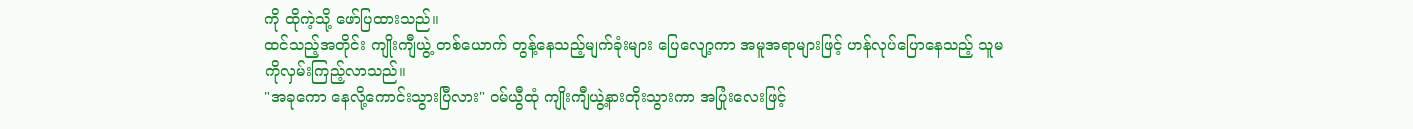ကို ထိုကဲ့သို့ ဖော်ပြထားသည်။
ထင်သည့်အတိုင်း ကျိုးကျီယွဲ့ တစ်ယောက် တွန့်နေသည့်မျက်ခုံးများ ပြေလျော့ကာ အမူအရာများဖြင့် ဟန်လုပ်ပြောနေသည့် သူမကိုလှမ်းကြည့်လာသည်။
"အခုကော နေလို့ကောင်းသွားပြီလား" ဝမ်ယွီထုံ ကျိုးကျီယွဲ့နားတိုးသွားကာ အပြုံးလေးဖြင့်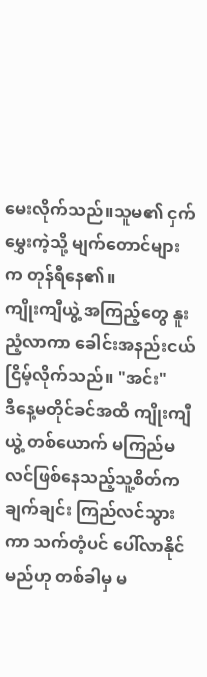မေးလိုက်သည်။သူမ၏ ငှက်မွှေးကဲ့သို့ မျက်တောင်များက တုန်ရီနေ၏။
ကျိုးကျီယွဲ့ အကြည့်တွေ နူးညံ့လာကာ ခေါင်းအနည်းငယ် ငြိမ့်လိုက်သည်။ "အင်း"
ဒီနေ့မတိုင်ခင်အထိ ကျိုးကျီယွဲ့ တစ်ယောက် မကြည်မလင်ဖြစ်နေသည့်သူ့စိတ်က ချက်ချင်း ကြည်လင်သွားကာ သက်တံ့ပင် ပေါ်လာနိုင်မည်ဟု တစ်ခါမှ မ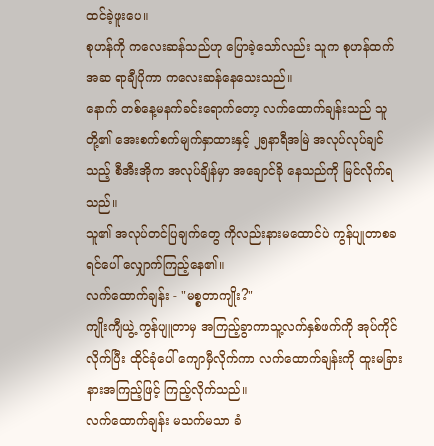ထင်ခဲ့ဖူးပေ။
စုဟန်ကို ကလေးဆန်သည်ဟု ပြောခဲ့သော်လည်း သူက စုဟန်ထက် အဆ ရာချီပိုကာ ကလေးဆန်နေသေးသည်။
နောက် တစ်နေ့မနက်ခင်းရောက်တော့ လက်ထောက်ချန်းသည် သူတို့၏ အေးစက်စက်မျက်နှာထားနှင့် ၂၅နာရီအမြဲ အလုပ်လုပ်ချင်သည့် စီအီးအိုက အလုပ်ချိန်မှာ အချောင်ခို နေသည်ကို မြင်လိုက်ရသည်။
သူ၏ အလုပ်တင်ပြချက်တွေ ကိုလည်းနားမထောင်ပဲ ကွန်ပျုတာစခရင်ပေါ် လျှောက်ကြည့်နေ၏။
လက်ထောက်ချန်း - "မစ္စတာကျိုး?"
ကျိုးကျီယွဲ့ ကွန်ပျူတာမှ အကြည့်ခွာကာသူ့လက်နှစ်ဖက်ကို အုပ်ကိုင်လိုက်ပြီး ထိုင်ခုံပေါ် ကျောမှီလိုက်ကာ လက်ထောက်ချန်းကို ထူးမခြားနားအကြည့်ဖြင့် ကြည့်လိုက်သည်။
လက်ထောက်ချန်း မသက်မသာ ခံ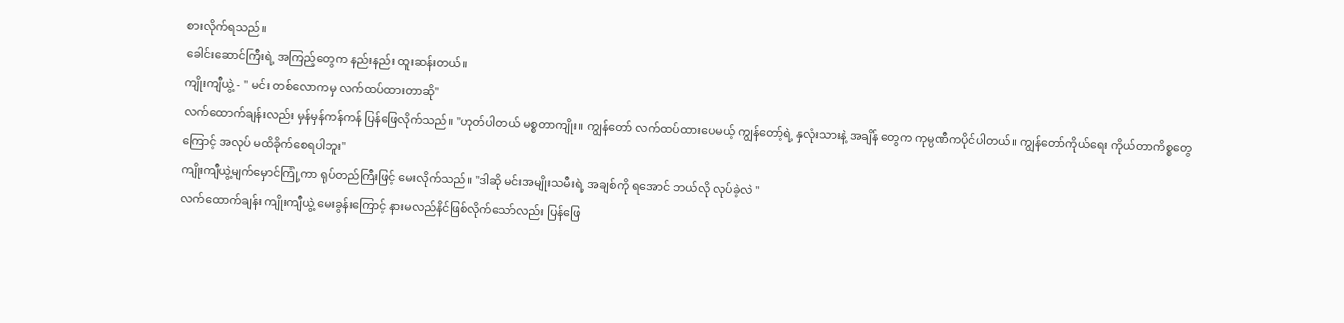စားလိုက်ရသည်။
ခေါင်းဆောင်ကြီးရဲ့ အကြည့်တွေက နည်းနည်း ထူးဆန်းတယ်။
ကျိုးကျီယွဲ့ - " မင်း တစ်လောကမှ လက်ထပ်ထားတာဆို"
လက်ထောက်ချန်းလည်း မှန်မှန်ကန်ကန် ပြန်ဖြေလိုက်သည်။ "ဟုတ်ပါတယ် မစ္စတာကျိုး။ ကျွန်တော် လက်ထပ်ထားပေမယ့် ကျွန်တော့်ရဲ့ နှလုံးသားနဲ့ အချိန် တွေက ကုမ္ပဏီကပိုင်ပါတယ်။ ကျွန်တော်ကိုယ်ရေး ကိုယ်တာကိစ္စတွေ ကြောင့် အလုပ် မထိခိုက်စေရပါဘူး"
ကျိုးကျီယွဲ့မျက်မှောင်ကြုံ့ကာ ရုပ်တည်ကြီးဖြင့် မေးလိုက်သည်။ "ဒါဆို မင်းအမျိုးသမီးရဲ့ အချစ်ကို ရအောင် ဘယ်လို လုပ်ခဲ့လဲ "
လက်ထောက်ချန်း ကျိုးကျီယွဲ့ မေးခွန်းကြောင့် နားမလည်နိင်ဖြစ်လိုက်သော်လည်း ပြန်ဖြေ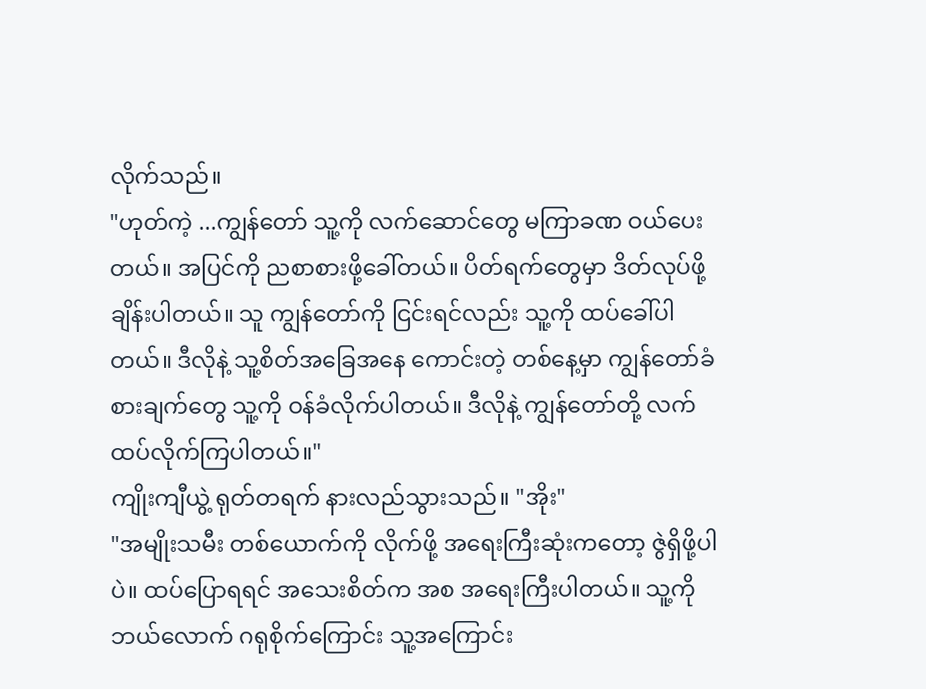လိုက်သည်။
"ဟုတ်ကဲ့ ...ကျွန်တော် သူ့ကို လက်ဆောင်တွေ မကြာခဏ ဝယ်ပေးတယ်။ အပြင်ကို ညစာစားဖို့ခေါ်တယ်။ ပိတ်ရက်တွေမှာ ဒိတ်လုပ်ဖို့ ချိန်းပါတယ်။ သူ ကျွန်တော်ကို ငြင်းရင်လည်း သူ့ကို ထပ်ခေါ်ပါတယ်။ ဒီလိုနဲ့ သူ့စိတ်အခြေအနေ ကောင်းတဲ့ တစ်နေ့မှာ ကျွန်တော်ခံစားချက်တွေ သူ့ကို ဝန်ခံလိုက်ပါတယ်။ ဒီလိုနဲ့ ကျွန်တော်တို့ လက်ထပ်လိုက်ကြပါတယ်။"
ကျိုးကျီယွဲ့ ရုတ်တရက် နားလည်သွားသည်။ "အိုး"
"အမျိုးသမီး တစ်ယောက်ကို လိုက်ဖို့ အရေးကြီးဆုံးကတော့ ဇွဲရှိဖို့ပါပဲ။ ထပ်ပြောရရင် အသေးစိတ်က အစ အရေးကြီးပါတယ်။ သူ့ကို ဘယ်လောက် ဂရုစိုက်ကြောင်း သူ့အကြောင်း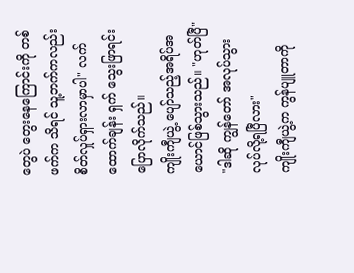တွေပဲ တွေးနေကြောင်းကို တစ်ဖက်က သိရင် သူ့ဘက်ကလည်း စိတ်လှုပ်ရှားလာမှာပါ" လက်ထောက်ချန်း ရှက် သွေးဖြာရင်း ပြောလိုက်သည်။
ကျိုးကျီယွဲ့ ပျော်သည့်အရိပ်အယောင်ဖြစ်သွားသည်။ "ဟုတ်ပြီ"
"ဒါဆို ကျွန်တော် အလုပ်သွားလုပ်လို့ရပြီလား"
ကျိုးကျီယွဲ့က ကွန်ပျူတာကို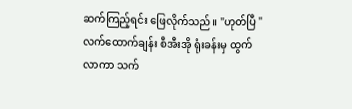ဆက်ကြည့်ရင်း ဖြေလိုက်သည်။ "ဟုတ်ပြီ "
လက်ထောက်ချန်း စီအီးအို ရုံးခန်းမှ ထွက်လာကာ သက်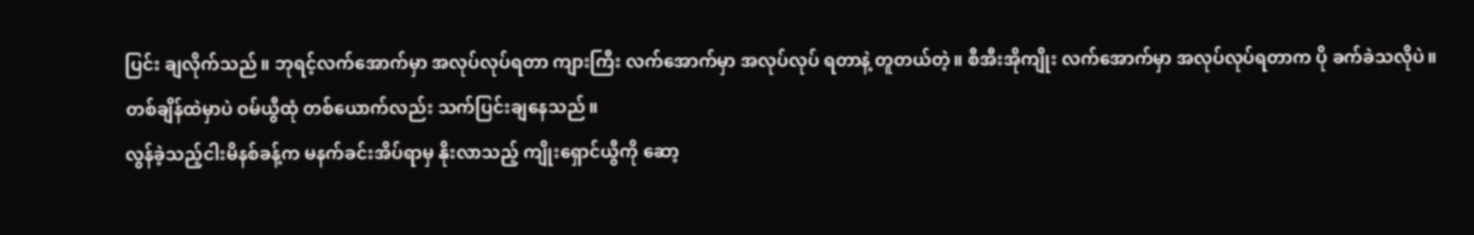ပြင်း ချလိုက်သည်။ ဘုရင့်လက်အောက်မှာ အလုပ်လုပ်ရတာ ကျားကြီး လက်အောက်မှာ အလုပ်လုပ် ရတာနဲ့ တူတယ်တဲ့။ စီအီးအိုကျိုး လက်အောက်မှာ အလုပ်လုပ်ရတာက ပို ခက်ခဲသလိုပဲ။
တစ်ချိန်ထဲမှာပဲ ဝမ်ယွီထုံ တစ်ယောက်လည်း သက်ပြင်းချနေသည်။
လွန်ခဲ့သည့်ငါးမိနစ်ခန့်က မနက်ခင်းအိပ်ရာမှ နိုးလာသည့် ကျိုးရှောင်ယွီကို ဆော့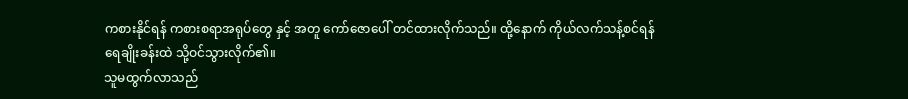ကစားနိုင်ရန် ကစားစရာအရုပ်တွေ နှင့် အတူ ကော်ဇောပေါ် တင်ထားလိုက်သည်။ ထို့နောက် ကိုယ်လက်သန့်စင်ရန် ရေချိုးခန်းထဲ သို့ဝင်သွားလိုက်၏။
သူမထွက်လာသည်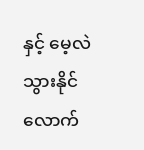နှင့် မေ့လဲသွားနိုင်လောက်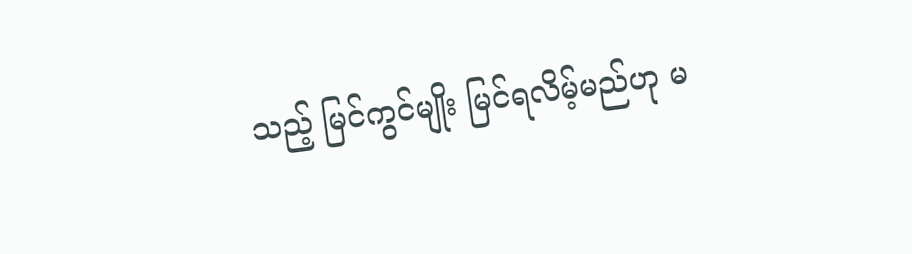သည့် မြင်ကွင်မျိုး မြင်ရလိမ့်မည်ဟု မ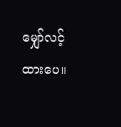မျှော်လင့်ထားပေ။